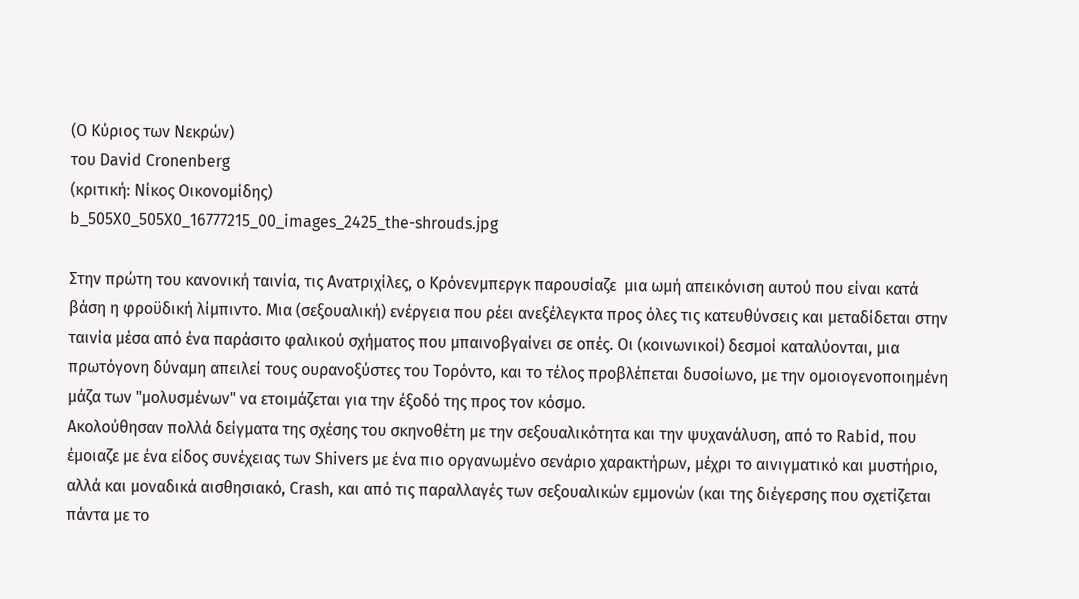(Ο Κύριος των Νεκρών)
του David Cronenberg
(κριτική: Νίκος Οικονομίδης)
b_505X0_505X0_16777215_00_images_2425_the-shrouds.jpg

Στην πρώτη του κανονική ταινία, τις Ανατριχίλες, ο Κρόνενμπεργκ παρουσίαζε  μια ωμή απεικόνιση αυτού που είναι κατά βάση η φροϋδική λίμπιντο. Μια (σεξουαλική) ενέργεια που ρέει ανεξέλεγκτα προς όλες τις κατευθύνσεις και μεταδίδεται στην ταινία μέσα από ένα παράσιτο φαλικού σχήματος που μπαινοβγαίνει σε οπές. Οι (κοινωνικοί) δεσμοί καταλύονται, μια πρωτόγονη δύναμη απειλεί τους ουρανοξύστες του Τορόντο, και το τέλος προβλέπεται δυσοίωνο, με την ομοιογενοποιημένη μάζα των "μολυσμένων" να ετοιμάζεται για την έξοδό της προς τον κόσμο.
Ακολούθησαν πολλά δείγματα της σχέσης του σκηνοθέτη με την σεξουαλικότητα και την ψυχανάλυση, από το Rabid, που έμοιαζε με ένα είδος συνέχειας των Shivers με ένα πιο οργανωμένο σενάριο χαρακτήρων, μέχρι το αινιγματικό και μυστήριο, αλλά και μοναδικά αισθησιακό, Crash, και από τις παραλλαγές των σεξουαλικών εμμονών (και της διέγερσης που σχετίζεται πάντα με το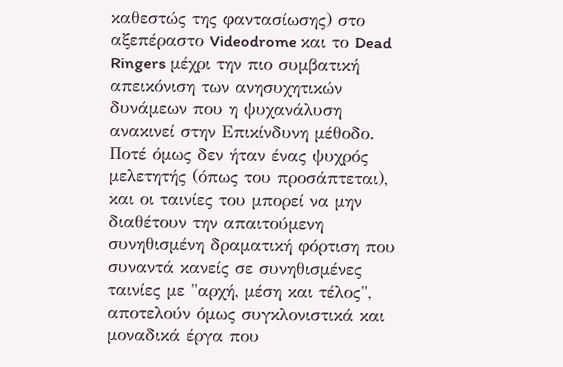καθεστώς της φαντασίωσης) στο αξεπέραστο Videodrome και το Dead Ringers μέχρι την πιο συμβατική απεικόνιση των ανησυχητικών δυνάμεων που η ψυχανάλυση ανακινεί στην Επικίνδυνη μέθοδο.
Ποτέ όμως δεν ήταν ένας ψυχρός μελετητής (όπως του προσάπτεται), και οι ταινίες του μπορεί να μην διαθέτουν την απαιτούμενη συνηθισμένη δραματική φόρτιση που συναντά κανείς σε συνηθισμένες ταινίες με "αρχή, μέση και τέλος", αποτελούν όμως συγκλονιστικά και μοναδικά έργα που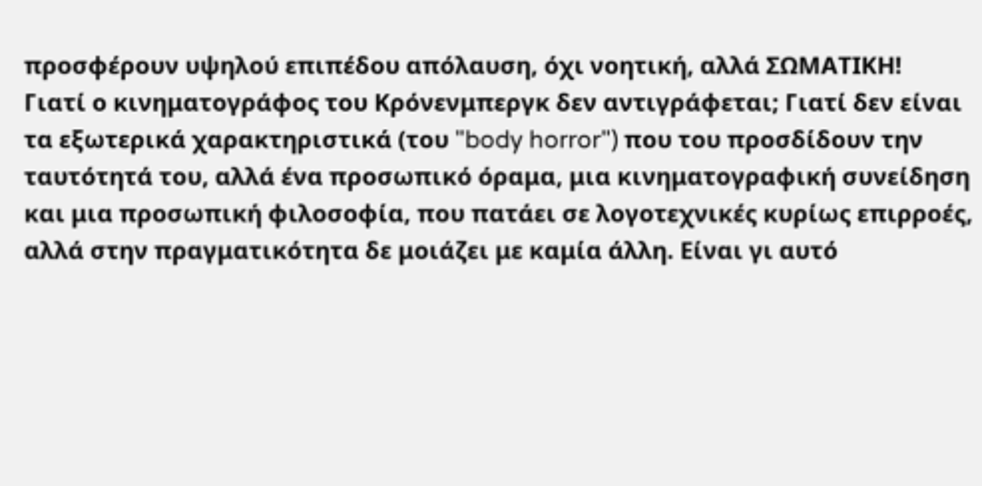προσφέρουν υψηλού επιπέδου απόλαυση, όχι νοητική, αλλά ΣΩΜΑΤΙΚΗ!
Γιατί ο κινηματογράφος του Κρόνενμπεργκ δεν αντιγράφεται; Γιατί δεν είναι τα εξωτερικά χαρακτηριστικά (του "body horror") που του προσδίδουν την ταυτότητά του, αλλά ένα προσωπικό όραμα, μια κινηματογραφική συνείδηση και μια προσωπική φιλοσοφία, που πατάει σε λογοτεχνικές κυρίως επιρροές, αλλά στην πραγματικότητα δε μοιάζει με καμία άλλη. Είναι γι αυτό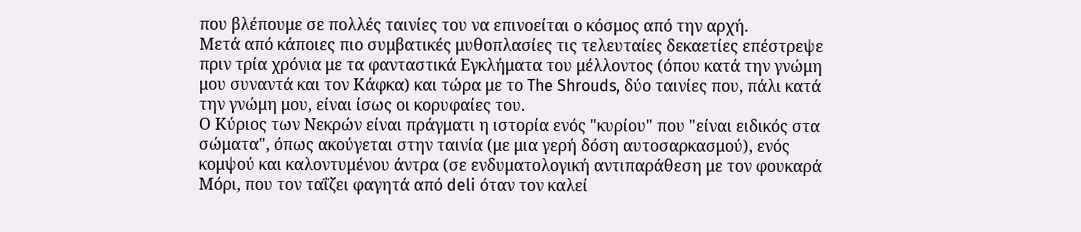που βλέπουμε σε πολλές ταινίες του να επινοείται ο κόσμος από την αρχή.
Μετά από κάποιες πιο συμβατικές μυθοπλασίες τις τελευταίες δεκαετίες επέστρεψε πριν τρία χρόνια με τα φανταστικά Εγκλήματα του μέλλοντος (όπου κατά την γνώμη μου συναντά και τον Κάφκα) και τώρα με το The Shrouds, δύο ταινίες που, πάλι κατά την γνώμη μου, είναι ίσως οι κορυφαίες του.
Ο Κύριος των Νεκρών είναι πράγματι η ιστορία ενός "κυρίου" που "είναι ειδικός στα σώματα", όπως ακούγεται στην ταινία (με μια γερή δόση αυτοσαρκασμού), ενός κομψού και καλοντυμένου άντρα (σε ενδυματολογική αντιπαράθεση με τον φουκαρά Μόρι, που τον ταΐζει φαγητά από deli όταν τον καλεί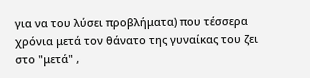για να του λύσει προβλήματα) που τέσσερα χρόνια μετά τον θάνατο της γυναίκας του ζει στο "μετά" ,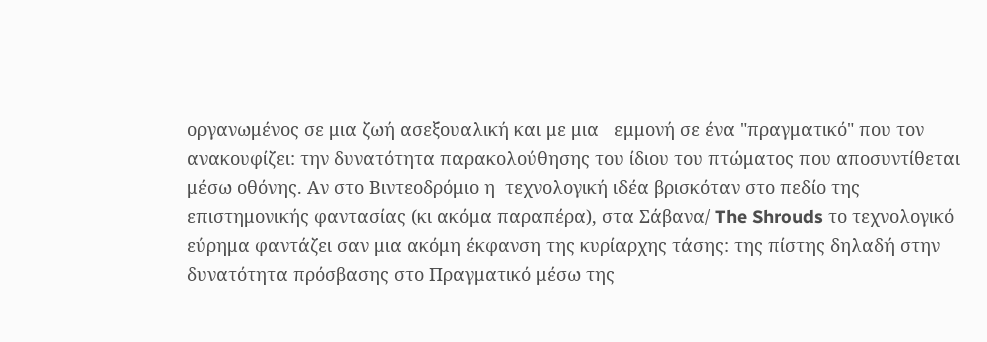οργανωμένος σε μια ζωή ασεξουαλική και με μια   εμμονή σε ένα "πραγματικό" που τον ανακουφίζει: την δυνατότητα παρακολούθησης του ίδιου του πτώματος που αποσυντίθεται μέσω οθόνης. Αν στο Βιντεοδρόμιο η  τεχνολογική ιδέα βρισκόταν στο πεδίο της επιστημονικής φαντασίας (κι ακόμα παραπέρα), στα Σάβανα/ The Shrouds το τεχνολογικό εύρημα φαντάζει σαν μια ακόμη έκφανση της κυρίαρχης τάσης: της πίστης δηλαδή στην δυνατότητα πρόσβασης στο Πραγματικό μέσω της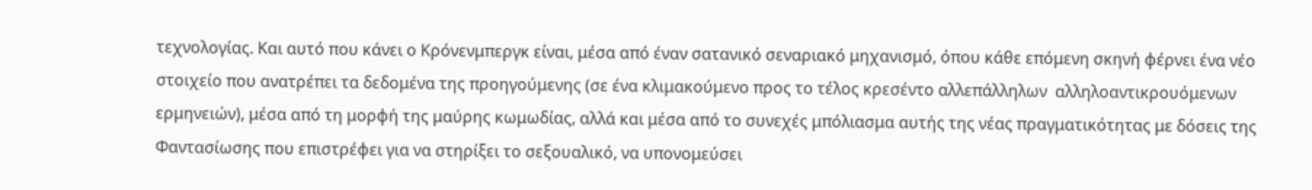τεχνολογίας. Και αυτό που κάνει ο Κρόνενμπεργκ είναι, μέσα από έναν σατανικό σεναριακό μηχανισμό, όπου κάθε επόμενη σκηνή φέρνει ένα νέο στοιχείο που ανατρέπει τα δεδομένα της προηγούμενης (σε ένα κλιμακούμενο προς το τέλος κρεσέντο αλλεπάλληλων  αλληλοαντικρουόμενων ερμηνειών), μέσα από τη μορφή της μαύρης κωμωδίας, αλλά και μέσα από το συνεχές μπόλιασμα αυτής της νέας πραγματικότητας με δόσεις της Φαντασίωσης που επιστρέφει για να στηρίξει το σεξουαλικό, να υπονομεύσει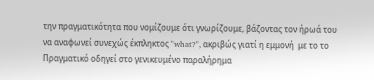την πραγματικότητα που νομίζουμε ότι γνωρίζουμε, βάζοντας τον ήρωά του να αναφωνεί συνεχώς έκπληκτος "what?", ακριβώς γιατί η εμμονή  με το το Πραγματικό οδηγεί στο γενικευμένο παραλήρημα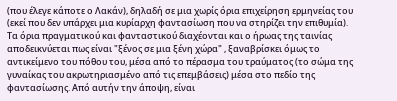(που έλεγε κάποτε ο Λακάν), δηλαδή σε μια χωρίς όρια επιχείρηση ερμηνείας του (εκεί που δεν υπάρχει μια κυρίαρχη φαντασίωση που να στηρίζει την επιθυμία). Τα όρια πραγματικού και φανταστικού διαχέονται και ο ήρωας της ταινίας αποδεικνύεται πως είναι "ξένος σε μια ξένη χώρα" , ξαναβρίσκει όμως το αντικείμενο του πόθου του, μέσα από το πέρασμα του τραύματος (το σώμα της γυναίκας του ακρωτηριασμένο από τις επεμβάσεις) μέσα στο πεδίο της φαντασίωσης. Από αυτήν την άποψη, είναι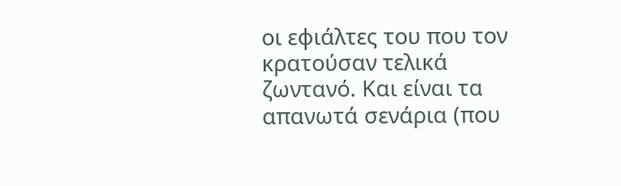οι εφιάλτες του που τον κρατούσαν τελικά ζωντανό. Και είναι τα απανωτά σενάρια (που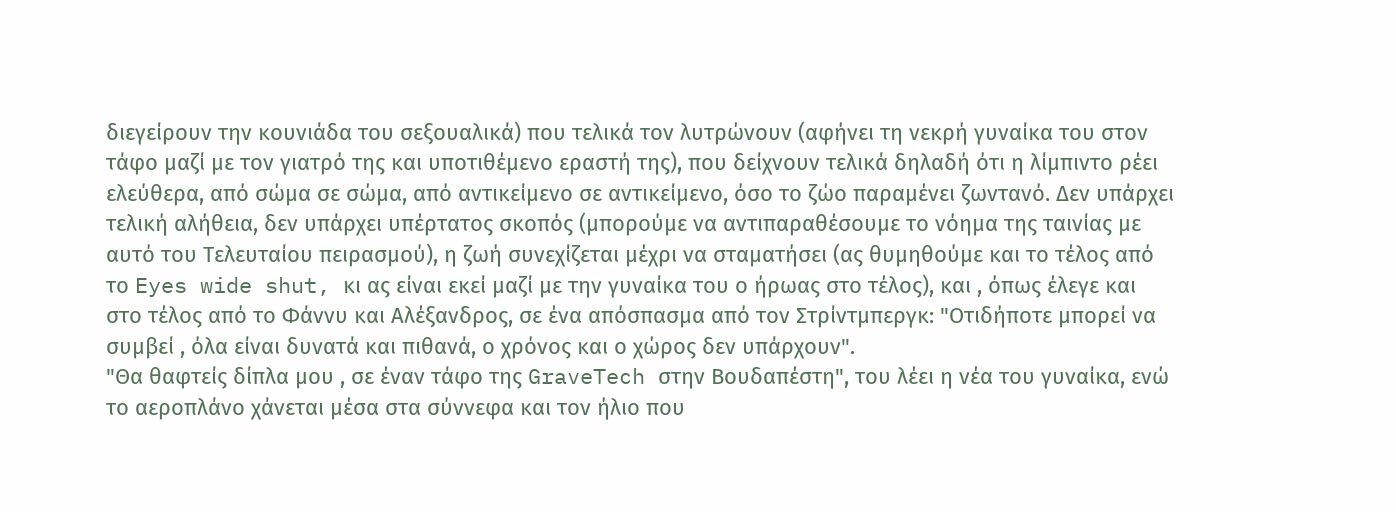διεγείρουν την κουνιάδα του σεξουαλικά) που τελικά τον λυτρώνουν (αφήνει τη νεκρή γυναίκα του στον τάφο μαζί με τον γιατρό της και υποτιθέμενο εραστή της), που δείχνουν τελικά δηλαδή ότι η λίμπιντο ρέει ελεύθερα, από σώμα σε σώμα, από αντικείμενο σε αντικείμενο, όσο το ζώο παραμένει ζωντανό. Δεν υπάρχει τελική αλήθεια, δεν υπάρχει υπέρτατος σκοπός (μπορούμε να αντιπαραθέσουμε το νόημα της ταινίας με αυτό του Τελευταίου πειρασμού), η ζωή συνεχίζεται μέχρι να σταματήσει (ας θυμηθούμε και το τέλος από το Eyes wide shut, κι ας είναι εκεί μαζί με την γυναίκα του ο ήρωας στο τέλος), και , όπως έλεγε και στο τέλος από το Φάννυ και Αλέξανδρος, σε ένα απόσπασμα από τον Στρίντμπεργκ: "Οτιδήποτε μπορεί να συμβεί , όλα είναι δυνατά και πιθανά, ο χρόνος και ο χώρος δεν υπάρχουν".
"Θα θαφτείς δίπλα μου , σε έναν τάφο της GraveTech στην Βουδαπέστη", του λέει η νέα του γυναίκα, ενώ το αεροπλάνο χάνεται μέσα στα σύννεφα και τον ήλιο που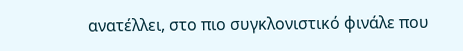ανατέλλει, στο πιο συγκλονιστικό φινάλε που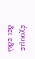έχουμε δει εδώ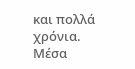και πολλά χρόνια.
Μέσα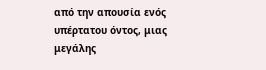από την απουσία ενός υπέρτατου όντος, μιας μεγάλης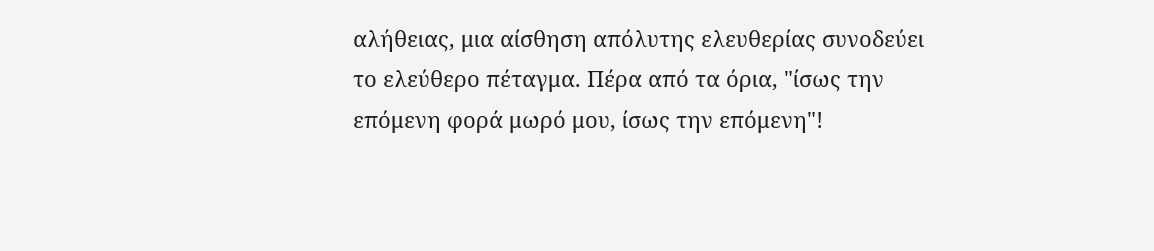αλήθειας, μια αίσθηση απόλυτης ελευθερίας συνοδεύει το ελεύθερο πέταγμα. Πέρα από τα όρια, "ίσως την επόμενη φορά μωρό μου, ίσως την επόμενη"!